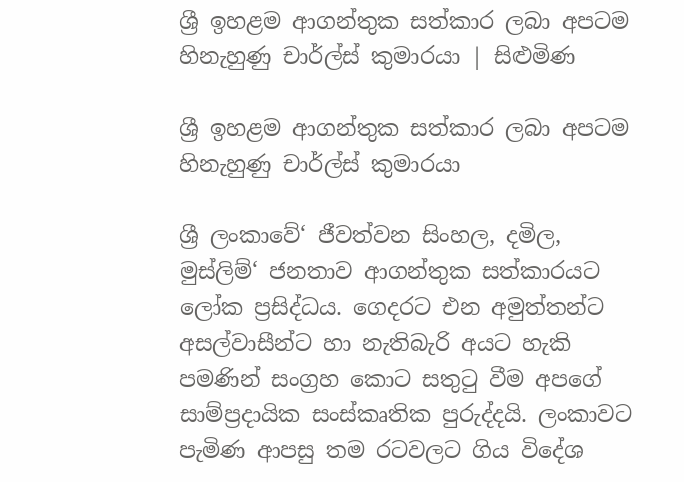ශ්‍රී ඉහළම ආගන්තුක සත්කාර ලබා අපටම හිනැහුණු චාර්ල්ස් කුමාරයා | සිළුමිණ

ශ්‍රී ඉහළම ආගන්තුක සත්කාර ලබා අපටම හිනැහුණු චාර්ල්ස් කුමාරයා

ශ්‍රී ලංකාවේ‘ ජීවත්වන සිංහල, දමිල, මුස්ලිම්‘ ජනතාව ආගන්තුක සත්කාරයට ලෝක ප්‍රසිද්ධය. ගෙදරට එන අමුත්තන්ට අසල්වාසීන්ට හා නැතිබැරි අයට හැකි පමණින් සංග්‍රහ කොට සතුටු වීම අපගේ සාම්ප්‍රදායික සංස්කෘතික පුරුද්දයි. ලංකාවට පැමිණ ආපසු තම රටවලට ගිය විදේශ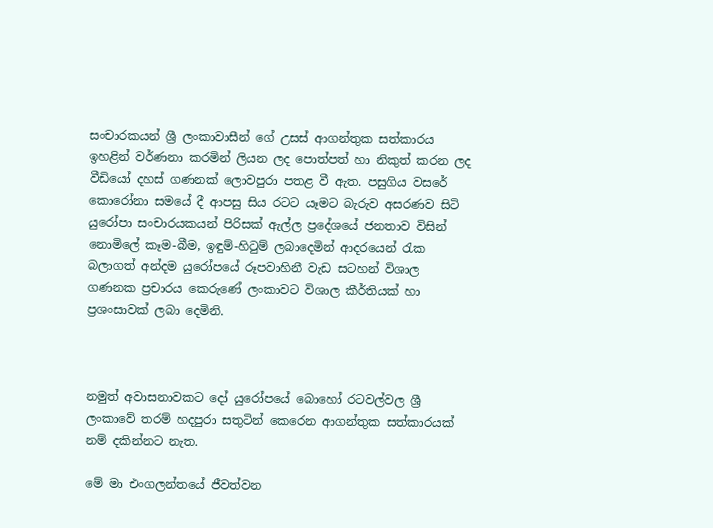සංචාරකයන් ශ්‍රී ලංකාවාසීන් ගේ උසස් ආගන්තුක සත්කාරය ඉහළින් වර්ණනා කරමින් ලියන ලද පොත්පත් හා නිකුත් කරන ලද වීඩියෝ දහස් ගණනක් ලොවපුරා පතළ වී ඇත. පසුගිය වසරේ කොරෝනා සමයේ දී ආපසු සිය රටට යෑමට බැරුව අසරණව සිටි යුරෝපා සංචාරයකයන් පිරිසක් ඇල්ල ප්‍රදේශයේ ජනතාව විසින් නොමිලේ කෑම-බීම, ඉඳුම්-හිටුම් ලබාදෙමින් ආදරයෙන් රැක බලාගත් අන්දම යුරෝපයේ රූපවාහිනී වැඩ සටහන් විශාල ගණනක ප්‍රචාරය කෙරුණේ ලංකාවට විශාල කීර්තියක් හා ප්‍රශංසාවක් ලබා දෙමිනි.



නමුත් අවාසනාවකට දෝ යුරෝපයේ බොහෝ රටවල්වල ශ්‍රී ලංකාවේ තරම් හදපුරා සතුටින් කෙරෙන ආගන්තුක සත්කාරයක් නම් දකින්නට නැත.

මේ මා එංගලන්තයේ ජීවත්වන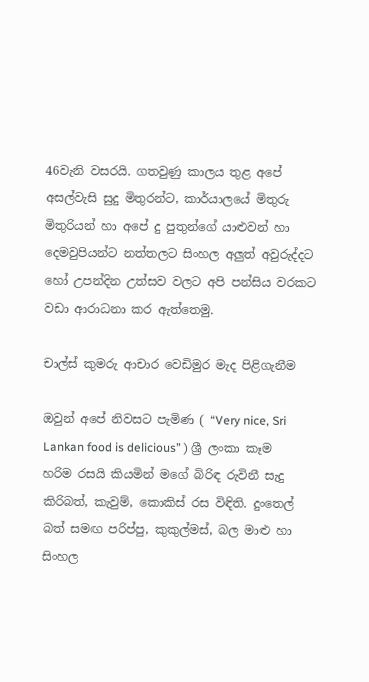46වැනි වසරයි. ගතවුණු කාලය තුළ අපේ අසල්වැසි සුදු මිතුරන්ට, කාර්යාලයේ මිතුරු මිතුරියන් හා අපේ දු පුතුන්ගේ යාළුවන් හා දෙමවුපියන්ට නත්තලට සිංහල අලුත් අවුරුද්දට හෝ උපන්දින උත්සව වලට අපි පන්සිය වරකට වඩා ආරාධනා කර ඇත්තෙමු.

චාල්ස් කුමරු ආචාර වෙඩිමුර මැද පිළිගැනීම

ඔවුන් අපේ නිවසට පැමිණ ( “Very nice, Sri Lankan food is delicious” ) ශ්‍රී ලංකා කෑම හරිම රසයි කියමින් මගේ බිරිඳ රුවිනී සැදු කිරිබත්, කැවුම්, කොකිස් රස විඳිති. දුංතෙල් බත් සමඟ පරිප්පු, කුකුල්මස්, බල මාළු හා සිංහල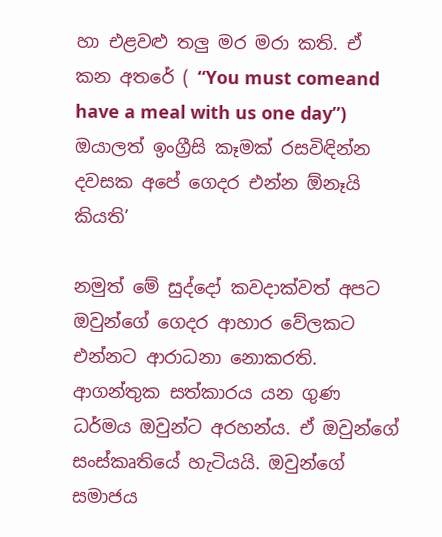හා එළවළු තලු මර මරා කති. ඒ කන අතරේ ( “You must comeand have a meal with us one day”) ඔයාලත් ඉංග්‍රීසි කෑමක් රසවිඳින්න දවසක අපේ ගෙදර එන්න ඕනෑයි කියති’

නමුත් මේ සුද්දෝ කවදාක්වත් අපට ඔවුන්ගේ ගෙදර ආහාර වේලකට එන්නට ආරාධනා නොකරති. ආගන්තුක සත්කාරය යන ගුණ ධර්මය ඔවුන්ට අරහන්ය. ඒ ඔවුන්ගේ සංස්කෘතියේ හැටියයි. ඔවුන්ගේ සමාජය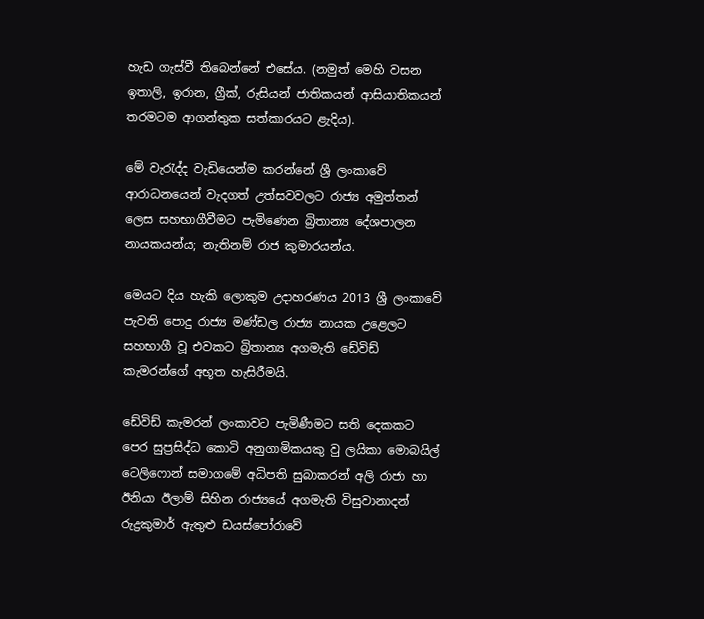හැඩ ගැස්වී තිබෙන්නේ එසේය. (නමුත් මෙහි වසන ඉතාලි, ඉරාන, ග්‍රීක්, රුසියන් ජාතිකයන් ආසියාතිකයන් තරමටම ආගන්තුක සත්කාරයට ළැදිය).

මේ වැරැද්ද වැඩියෙන්ම කරන්නේ ශ්‍රී ලංකාවේ ආරාධනයෙන් වැදගත් උත්සවවලට රාජ්‍ය අමුත්තන් ලෙස සහභාගීවීමට පැමිණෙන බ්‍රිතාන්‍ය දේශපාලන නායකයන්ය; නැතිනම් රාජ කුමාරයන්ය.

මෙයට දිය හැකි ලොකුම උදාහරණය 2013 ශ්‍රී ලංකාවේ පැවති පොදු රාජ්‍ය මණ්ඩල රාජ්‍ය නායක උළෙලට සහභාගී වූ එවකට බ්‍රිතාන්‍ය අගමැති ඩේවිඩ් කැමරන්ගේ අභූත හැසිරීමයි.

ඩේවිඩ් කැමරන් ලංකාවට පැමිණීමට සති දෙකකට පෙර සුප්‍රසිද්ධ කොටි අනුගාමිකයකු වු ලයිකා මොබයිල් ටෙලිෆොන් සමාගමේ අධිපති සුබාකරන් අලි රාජා හා ඊනියා ඊලාම් සිහින රාජ්‍යයේ අගමැති විසුවානාදන් රුද්‍රකුමාර් ඇතුළු ඩයස්පෝරාවේ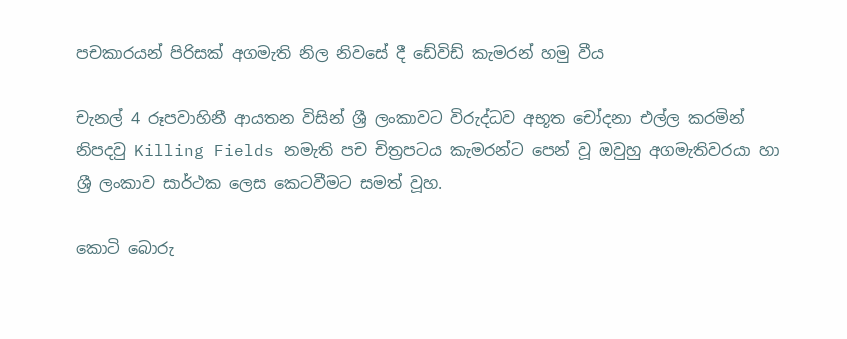පචකාරයන් පිරිසක් අගමැති නිල නිවසේ දී ඩේවිඩ් කැමරන් හමු වීය

චැනල් 4 රූපවාහිනී ආයතන විසින් ශ්‍රී ලංකාවට විරුද්ධව අභූත චෝදනා එල්ල කරමින් නිපදවු Killing Fields නමැති පච චිත්‍රපටය කැමරන්ට පෙන් වූ ඔවුහු අගමැතිවරයා හා ශ්‍රී ලංකාව සාර්ථක ලෙස කෙටවීමට සමත් වූහ.

කොටි බොරු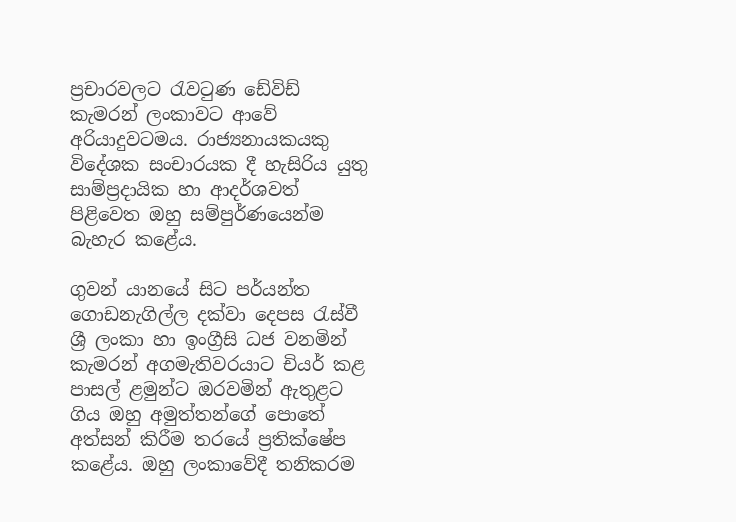ප්‍රචාරවලට රැවටුණ ඩේවිඩ් කැමරන් ලංකාවට ආවේ අරියාදුවටමය. රාජ්‍යනායකයකු විදේශක සංචාරයක දී හැසිරිය යුතු සාම්ප්‍රදායික හා ආදර්ශවත් පිළිවෙත ඔහු සම්පුර්ණයෙන්ම බැහැර කළේය.

ගුවන් යානයේ සිට පර්යන්ත ගොඩනැගිල්ල දක්වා දෙපස රැස්වී ශ්‍රී ලංකා හා ඉංග්‍රීසි ධජ වනමින් කැමරන් අගමැතිවරයාට චියර් කළ පාසල් ළමුන්ට ඔරවමින් ඇතුළට ගිය ඔහු අමුත්තන්ගේ පොතේ අත්සන් කිරීම තරයේ ප්‍රතික්ෂේප කළේය. ඔහු ලංකාවේදී තනිකරම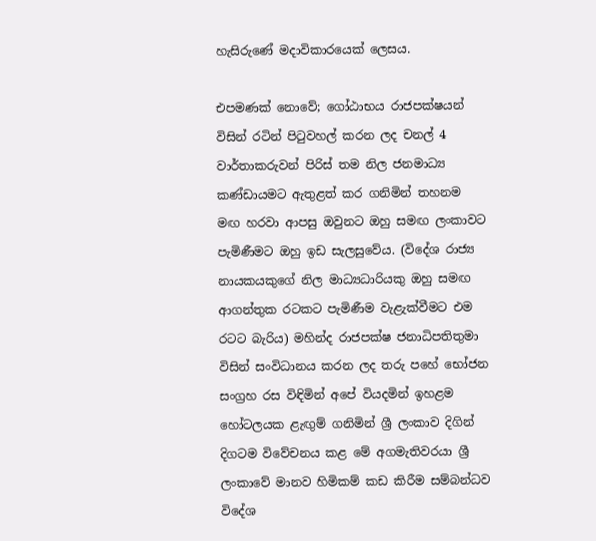හැසිරුණේ මදාවිකාරයෙක් ලෙසය.

එපමණක් නොවේ; ගෝඨාභය රාජපක්ෂයන් විසින් රටින් පිටුවහල් කරන ලද චනල් 4 වාර්තාකරුවන් පිරිස් තම නිල ජනමාධ්‍ය කණ්ඩායමට ඇතුළත් කර ගනිමින් තහනම මඟ හරවා ආපසු ඔවුනට ඔහු සමඟ ලංකාවට පැමිණීමට ඔහු ඉඩ සැලසුවේය. (විදේශ රාජ්‍ය නායකයකුගේ නිල මාධ්‍යධාරියකු ඔහු සමඟ ආගන්තුක රටකට පැමිණීම වැළැක්වීමට එම රටට බැරිය) මහින්ද රාජපක්ෂ ජනාධිපතිතුමා විසින් සංවිධානය කරන ලද තරු පහේ භෝජන සංග්‍රහ රස විඳිමින් අපේ වියදමින් ඉහළම හෝටලයක ළැඟුම් ගනිමින් ශ්‍රී ලංකාව දිගින් දිගටම විවේචනය කළ මේ අගමැතිවරයා ශ්‍රී ලංකාවේ මානව හිමිකම් කඩ කිරීම සම්බන්ධව විදේශ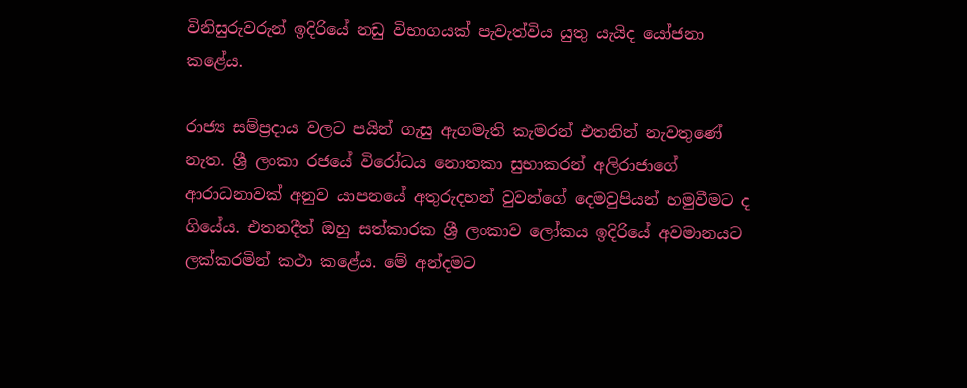විනිසුරුවරුන් ඉදිරියේ නඩු විභාගයක් පැවැත්විය යුතු යැයිද යෝජනා කළේය.

රාජ්‍ය සම්ප්‍රදාය වලට පයින් ගැසු ඇගමැති කැමරන් එතනින් නැවතුණේ නැත. ශ්‍රී ලංකා රජයේ විරෝධය නොතකා සුභාකරන් අලිරාජාගේ ආරාධනාවක් අනුව යාපනයේ අතුරුදහන් වුවන්ගේ දෙමවුපියන් හමුවීමට ද ගියේය. එතනදීත් ඔහු සත්කාරක ශ්‍රී ලංකාව ලෝකය ඉදිරියේ අවමානයට ලක්කරමින් කථා කළේය. මේ අන්දමට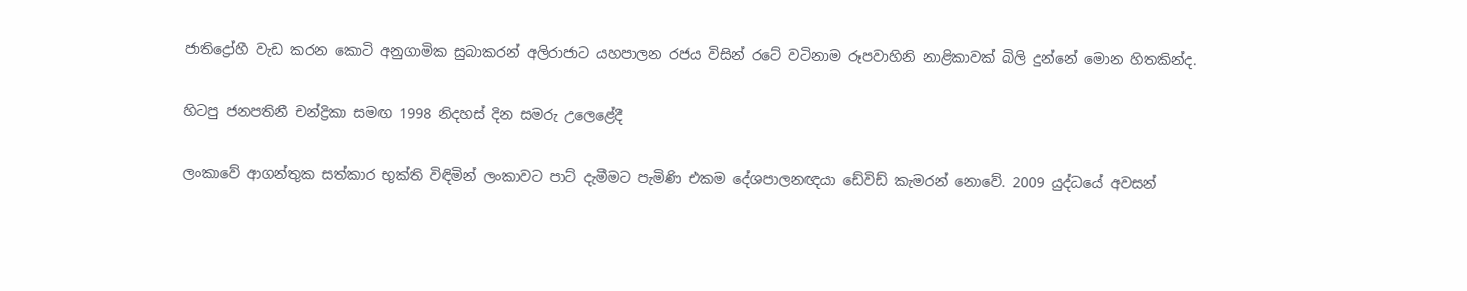ජාතිද්‍රෝහී වැඩ කරන කොටි අනුගාමික සුබාකරන් අලිරාජාට යහපාලන රජය විසින් රටේ වටිනාම රූපවාහිනි නාළිකාවක් බිලි දුන්නේ මොන හිතකින්ද.

හිටපු ජනපතිනී චන්ද්‍රිකා සමඟ 1998 නිදහස් දින සමරු උලෙළේදී

ලංකාවේ ආගන්තුක සත්කාර භුක්ති විඳිමින් ලංකාවට පාට් දැමීමට පැමිණි එකම දේශපාලනඥයා ඩේවිඩ් කැමරන් නොවේ. 2009 යුද්ධයේ අවසන්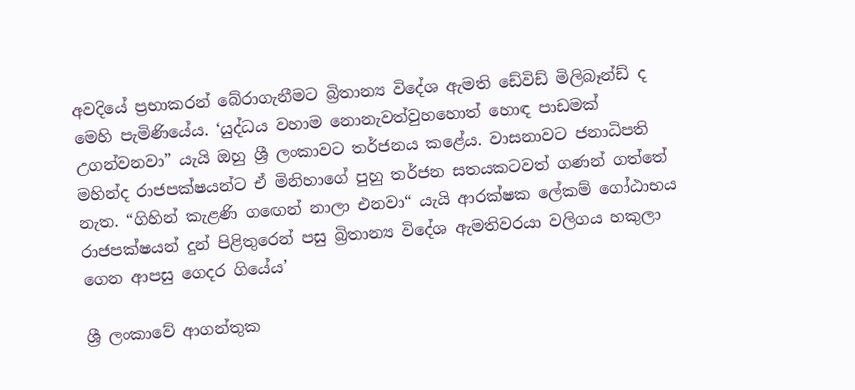අවදියේ ප්‍රභාකරන් බේරාගැනීමට බ්‍රිතාන්‍ය විදේශ ඇමති ඩේවිඩ් මිලිබෑන්ඩ් ද මෙහි පැමිණියේය. ‘යුද්ධය වහාම නොනැවත්වුහහොත් හොඳ පාඩමක් උගන්වනවා” යැයි ඔහු ශ්‍රී ලංකාවට තර්ජනය කළේය. වාසනාවට ජනාධිපති මහින්ද රාජපක්ෂයන්ට ඒ මිනිහාගේ පුහු තර්ජන සතයකටවත් ගණන් ගත්තේ නැත. “ගිහින් කැළණි ගඟෙන් නාලා එනවා“ යැයි ආරක්ෂක ලේකම් ගෝඨාභය රාජපක්ෂයන් දුන් පිළිතුරෙන් පසු බ්‍රිතාන්‍ය විදේශ ඇමතිවරයා වලිගය හකුලා ගෙන ආපසු ගෙදර ගියේය’

ශ්‍රී ලංකාවේ ආගන්තුක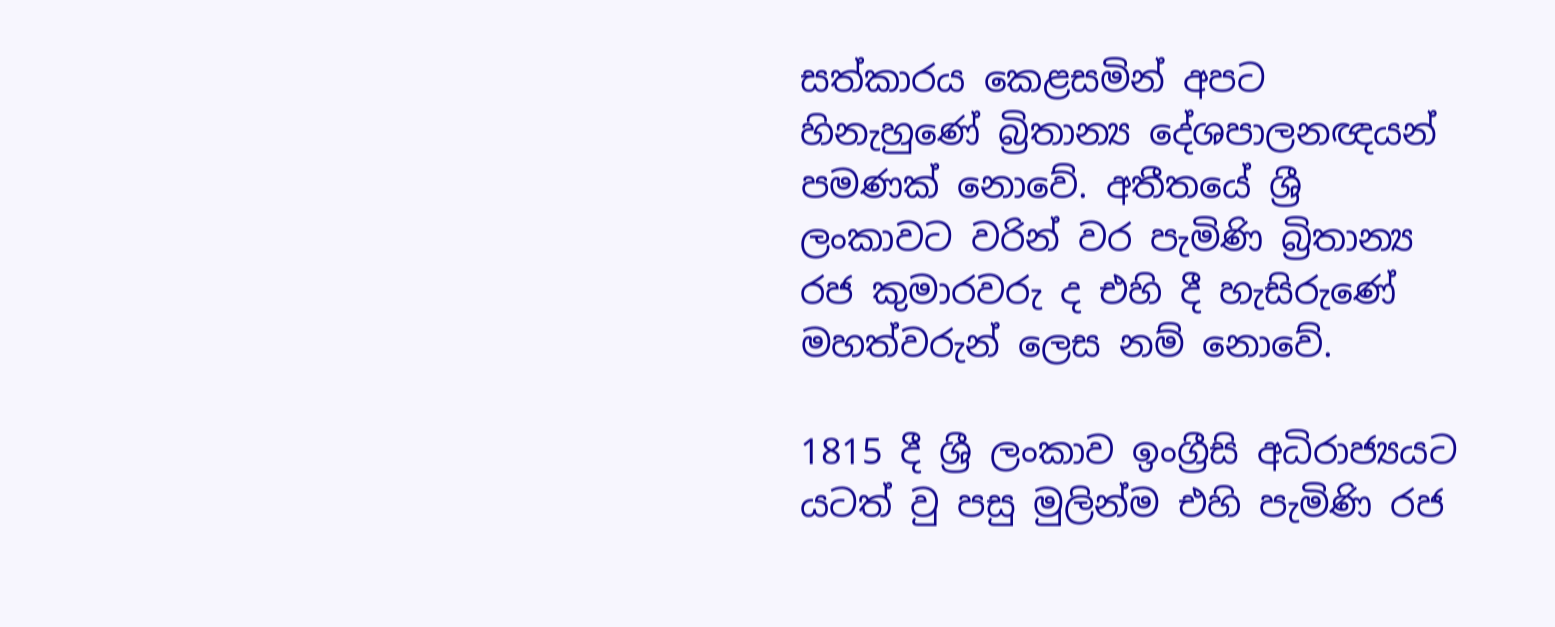සත්කාරය කෙළසමින් අපට හිනැහුණේ බ්‍රිතාන්‍ය දේශපාලනඥයන් පමණක් නොවේ. අතීතයේ ශ්‍රී ලංකාවට වරින් වර පැමිණි බ්‍රිතාන්‍ය රජ කුමාරවරු ද එහි දී හැසිරුණේ මහත්වරුන් ලෙස නම් නොවේ.

1815 දී ශ්‍රී ලංකාව ඉංග්‍රීසි අධිරාජ්‍යයට යටත් වු පසු මුලින්ම එහි පැමිණි රජ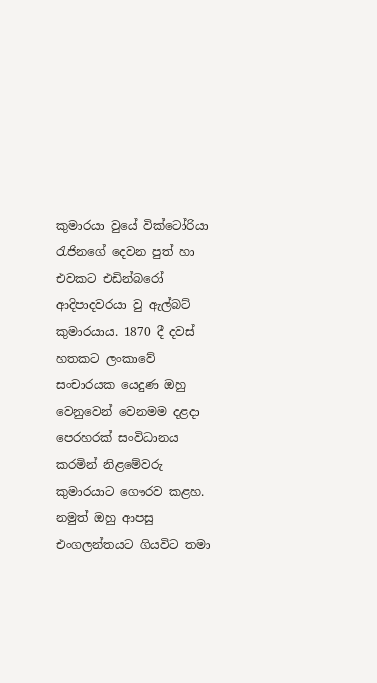කුමාරයා වුයේ වික්ටෝරියා රැජිනගේ දෙවන පුත් හා එවකට එඩින්බරෝ ආදිපාදවරයා වු ඇල්බට් කුමාරයාය. 1870 දී දවස් හතකට ලංකාවේ සංචාරයක යෙදුණ ඔහු වෙනුවෙන් වෙනමම දළදා පෙරහරක් සංවිධානය කරමින් නිළමේවරු කුමාරයාට ගෞරව කළහ. නමුත් ඔහු ආපසු එංගලන්තයට ගියවිට තමා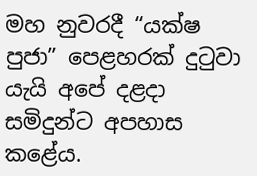මහ නුවරදී “යක්ෂ පුජා” පෙළහරක් දුටුවා යැයි අපේ දළදා සමිදුන්ට අපහාස කළේය.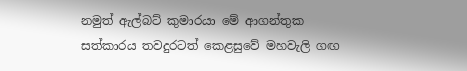නමුත් ඇල්බට් කුමාරයා මේ ආගන්තුක සත්කාරය තවදුරටත් කෙළසුවේ මහවැලි ගඟ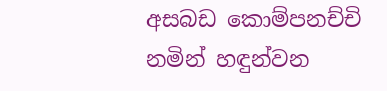අසබඩ කොම්පනච්චි නමින් හඳුන්වන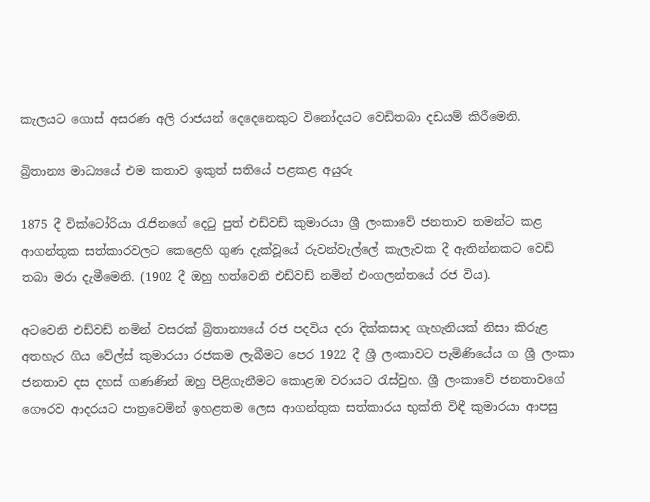කැලයට ගොස් අසරණ අලි රාජයන් දෙදෙනෙකුට විනෝදයට වෙඩිතබා දඩයම් කිරීමෙනි.

බ්‍රිතාන්‍ය මාධ්‍යයේ එම කතාව ඉකුත් සතියේ පළකළ අයුරු

1875 දී වික්ටෝරියා රැජිනගේ දෙටු පුත් එඩ්වඩ් කුමාරයා ශ්‍රී ලංකාවේ ජනතාව තමන්ට කළ ආගන්තුක සත්කාරවලට කෙළෙහි ගුණ දැක්වූයේ රුවන්වැල්ලේ කැලැවක දී ඇතින්නකට වෙඩි තබා මරා දැමීමෙනි. (1902 දී ඔහු හත්වෙනි එඩ්වඩ් නමින් එංගලන්තයේ රජ විය).

අටවෙනි එඩ්වඩ් නමින් වසරක් බ්‍රිතාන්‍යයේ රජ පදවිය දරා දික්කසාද ගැහැනියක් නිසා කිරුළ අතහැර ගිය වේල්ස් කුමාරයා රජකම ලැබීමට පෙර 1922 දී ශ්‍රී ලංකාවට පැමිණියේය ග ශ්‍රී ලංකා ජනතාව දස දහස් ගණණින් ඔහු පිළිගැනීමට කොළඹ වරායට රැස්වුහ. ශ්‍රී ලංකාවේ ජනතාවගේ ගෞරව ආදරයට පාත්‍රවෙමින් ඉහළතම ලෙස ආගන්තුක සත්කාරය භුක්ති විඳී කුමාරයා ආපසු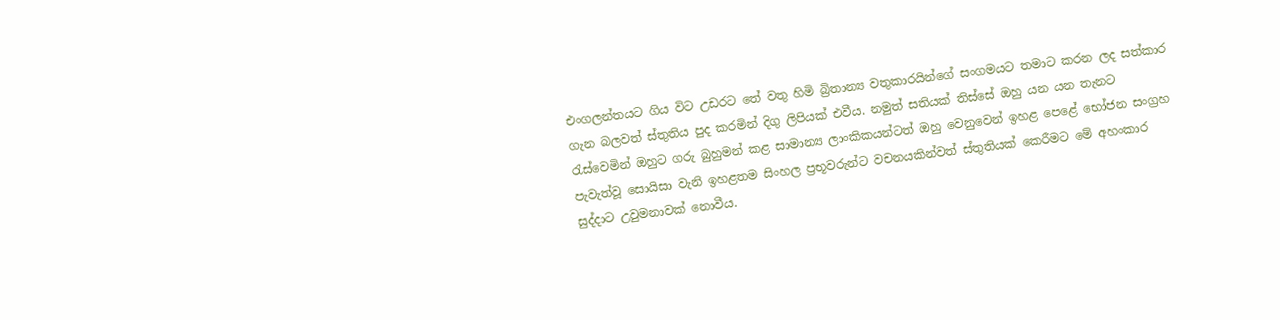එංගලන්තයට ගිය විට උඩරට තේ වතු හිමි බ්‍රිතාන්‍ය වතුකාරයින්ගේ සංගමයට තමාට කරන ලද සත්කාර ගැන බලවත් ස්තුතිය පුද කරමින් දිගු ලිපියක් එවීය. නමුත් සතියක් තිස්සේ ඔහු යන යන තැනට රැස්වෙමින් ඔහුට ගරු බුහුමන් කළ සාමාන්‍ය ලාංකිකයන්ටත් ඔහු වෙනුවෙන් ඉහළ පෙළේ භෝජන සංග්‍රහ පැවැත්වූ සොයිසා වැනි ඉහළතම සිංහල ප්‍රභූවරුන්ට වචනයකින්වත් ස්තුතියක් කෙරීමට මේ අහංකාර සුද්දාට උවුමනාවක් නොවීය.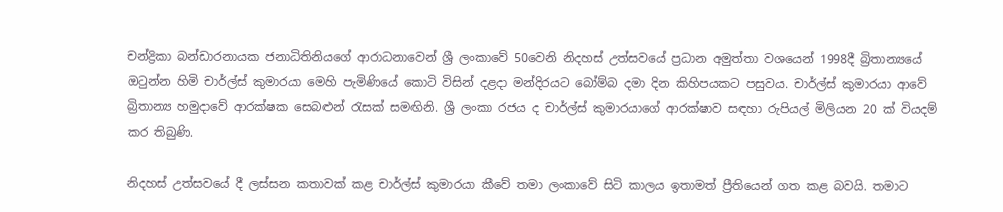චන්ද්‍රිකා බන්ඩාරනායක ජනාධිතිනියගේ ආරාධනාවෙන් ශ්‍රී ලංකාවේ 50වෙනි නිදහස් උත්සවයේ ප්‍රධාන අමුත්තා වශයෙන් 1998දී බ්‍රිතාන්‍යයේ ඔටුන්න හිමි චාර්ල්ස් කුමාරයා මෙහි පැමිණියේ කොටි විසින් දළදා මන්දිරයට බෝම්බ දමා දින කිහිපයකට පසුවය. චාර්ල්ස් කුමාරයා ආවේ බ්‍රිතාන්‍ය හමුදාවේ ආරක්ෂක සෙබළුන් රැසක් සමඟිනි. ශ්‍රී ලංකා රජය ද චාර්ල්ස් කුමාරයාගේ ආරක්ෂාව සඳහා රුපියල් මිලියන 20 ක් වියදම් කර තිබුණි.

නිදහස් උත්සවයේ දී ලස්සන කතාවක් කළ චාර්ල්ස් කුමාරයා කීවේ තමා ලංකාවේ සිටි කාලය ඉතාමත් ප්‍රීතියෙන් ගත කළ බවයි. තමාට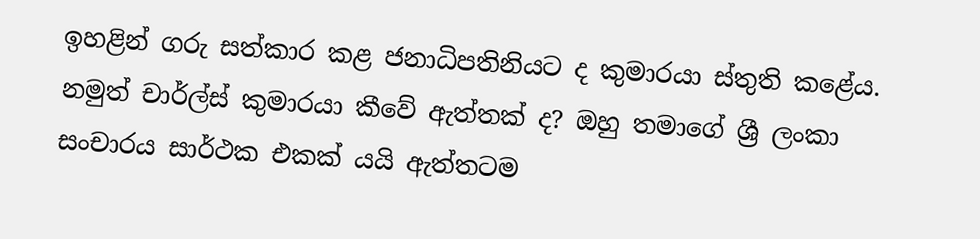ඉහළින් ගරු සත්කාර කළ ජනාධිපතිනියට ද කුමාරයා ස්තුති කළේය. නමුත් චාර්ල්ස් කුමාරයා කීවේ ඇත්තක් ද? ඔහු තමාගේ ශ්‍රී ලංකා සංචාරය සාර්ථක එකක් යයි ඇත්තටම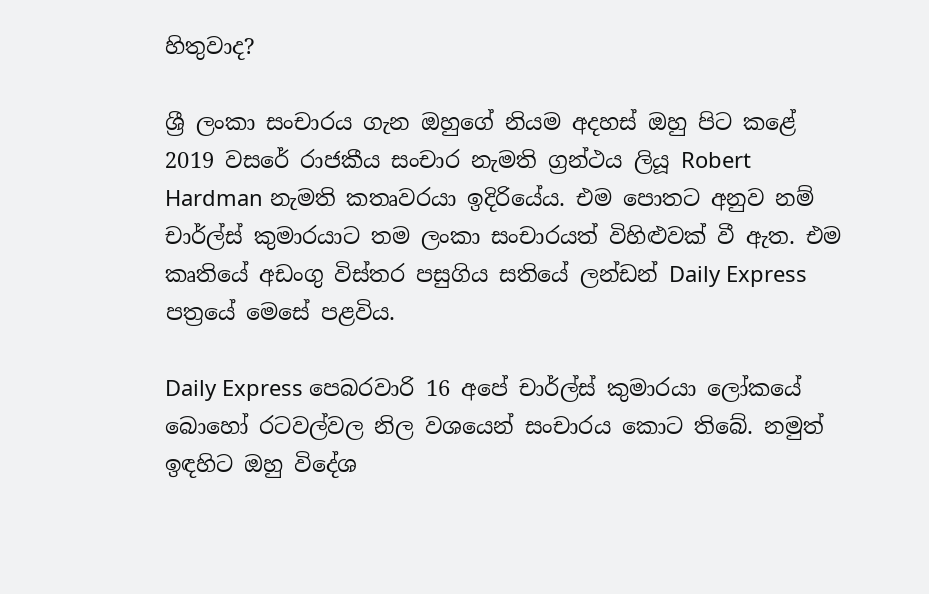හිතුවාද?

ශ්‍රී ලංකා සංචාරය ගැන ඔහුගේ නියම අදහස් ඔහු පිට කළේ 2019 වසරේ රාජකීය සංචාර නැමති ග්‍රන්ථය ලියූ Robert Hardman නැමති කතෘවරයා ඉදිරියේය. එම පොතට අනුව නම් චාර්ල්ස් කුමාරයාට තම ලංකා සංචාරයත් විහිළුවක් වී ඇත. එම කෘතියේ අඩංගු විස්තර පසුගිය සතියේ ලන්ඩන් Daily Express පත්‍රයේ මෙසේ පළවිය.

Daily Express පෙබරවාරි 16 අපේ චාර්ල්ස් කුමාරයා ලෝකයේ බොහෝ රටවල්වල නිල වශයෙන් සංචාරය කොට තිබේ. නමුත් ඉඳහිට ඔහු විදේශ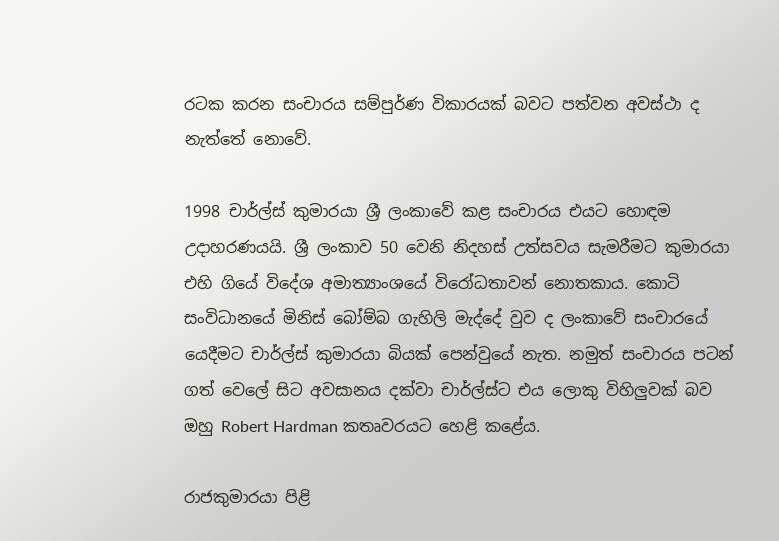රටක කරන සංචාරය සම්පුර්ණ විකාරයක් බවට පත්වන අවස්ථා ද නැත්තේ නොවේ.

1998 චාර්ල්ස් කුමාරයා ශ්‍රී ලංකාවේ කළ සංචාරය එයට හොඳම උදාහරණයයි. ශ්‍රී ලංකාව 50 වෙනි නිදහස් උත්සවය සැමරීමට කුමාරයා එහි ගියේ විදේශ අමාත්‍යාංශයේ විරෝධතාවන් නොතකාය. කොටි සංවිධානයේ මිනිස් බෝම්බ ගැහිලි මැද්දේ වුව ද ලංකාවේ සංචාරයේ යෙදීමට චාර්ල්ස් කුමාරයා බියක් පෙන්වුයේ නැත. නමුත් සංචාරය පටන් ගත් වෙලේ සිට අවසානය දක්වා චාර්ල්ස්ට එය ලොකු විහිලුවක් බව ඔහු Robert Hardman කතෘවරයට හෙළි කළේය.

රාජකුමාරයා පිළි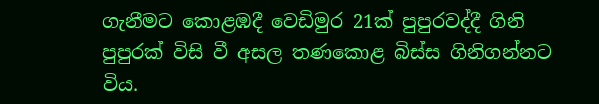ගැනීමට කොළඹදී වෙඩිමුර 21ක් පුපුරවද්දී ගිනි පුපුරක් විසි වී අසල තණකොළ බිස්ස ගිනිගන්නට විය.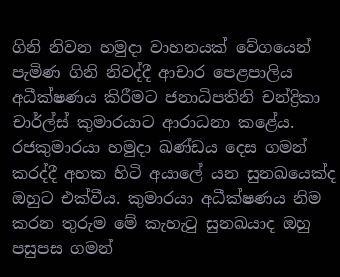ගිනි නිවන හමුදා වාහනයක් වේගයෙන් පැමිණ ගිනි නිවද්දී ආචාර පෙළපාලිය අධීක්ෂණය කිරීමට ජනාධිපතිනි චන්ද්‍රිකා චාර්ල්ස් කුමාරයාට ආරාධනා කළේය. රජකුමාරයා හමුදා ඛණ්ඩය දෙස ගමන් කරද්දී අහක හිටි අයාලේ යන සුනඛයෙක්ද ඔහුට එක්වීය. කුමාරයා අධීක්ෂණය නිම කරන තුරුම මේ කැහැටු සුනඛයාද ඔහු පසුපස ගමන්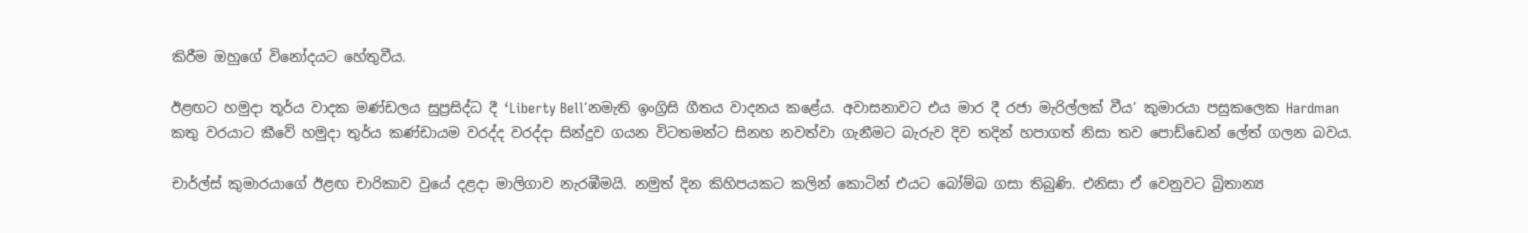කිරීම ඔහුගේ විනෝදයට හේතුවීය.

ඊළඟට හමුදා තූර්ය වාදක මණ්ඩලය සුප්‍රසිද්ධ දී ‘Liberty Bell‘නමැති ඉංග්‍රිසි ගීතය වාදනය කළේය. අවාසනාවට එය මාර දී රජා මැරිල්ලක් වීය’ කුමාරයා පසුකලෙක Hardman කතු වරයාට කීවේ හමුදා තුර්ය කණ්ඩායම වරද්ද වරද්දා සින්දුව ගයන විටතමන්ට සිනහ නවත්වා ගැනීමට බැරුව දිව තදින් හපාගත් නිසා තව පොඩ්ඩෙන් ලේත් ගලන බවය.

චාර්ල්ස් කුමාරයාගේ ඊළඟ චාරිකාව වුයේ දළදා මාලිගාව නැරඹීමයි. නමුත් දින කිහිපයකට කලින් කොටින් එයට බෝම්බ ගසා තිබුණි. එනිසා ඒ වෙනුවට බ්‍රිතාන්‍ය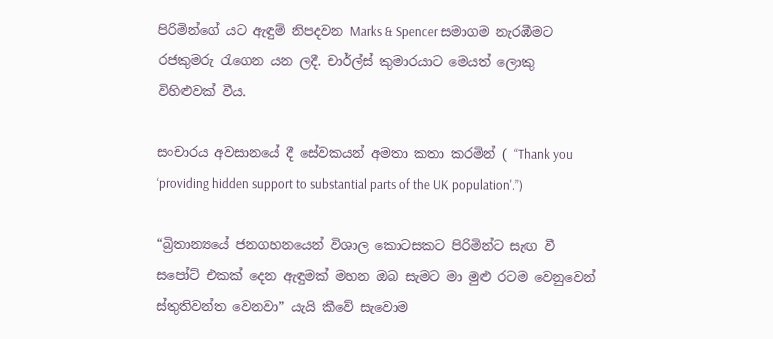පිරිමින්ගේ යට ඇඳුම් නිපදවන Marks & Spencer සමාගම නැරඹීමට රජකුමරු රැගෙන යන ලදී. චාර්ල්ස් කුමාරයාට මෙයත් ලොකු විහිළුවක් වීය.

සංචාරය අවසානයේ දී සේවකයන් අමතා කතා කරමින් ( “Thank you ‘providing hidden support to substantial parts of the UK population'.”)

“බ්‍රිතාන්‍යයේ ජනගහනයෙන් විශාල කොටසකට පිරිමින්ට සැඟ වී සපෝට් එකක් දෙන ඇඳුමක් මහන ඔබ සැමට මා මුළු රටම වෙනුවෙන් ස්තුතිවන්ත වෙනවා” යැයි කීවේ සැවොම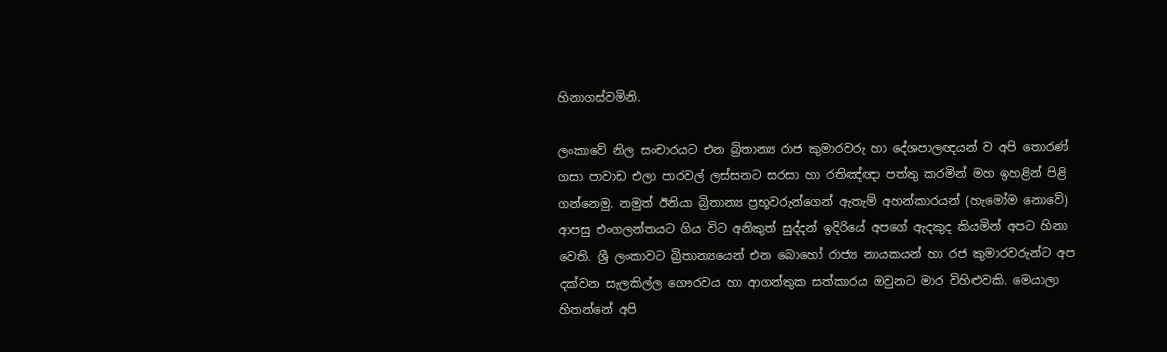හිනාගස්වමිනි.

ලංකාවේ නිල සංචාරයට එන බ්‍රිතාන්‍ය රාජ කුමාරවරු හා දේශපාලඥයන් ව අපි තොරණ් ගසා පාවාඩ එලා පාරවල් ලස්සනට සරසා හා රතිඤ්ඥා පත්තු කරමින් මහ ඉහළින් පිළි ගන්නෙමු. නමුත් ඊනියා බ්‍රිතාන්‍ය ප්‍රභූවරුන්ගෙන් ඇතැම් අහන්කාරයන් (හැමෝම නොවේ) ආපසු එංගලන්තයට ගිය විට අනිකුත් සුද්දන් ඉදිරියේ අපගේ ඇදකුද කියමින් අපට හිනා වෙති. ශ්‍රී ලංකාවට බ්‍රිතාන්‍යයෙන් එන බොහෝ රාජ්‍ය නායකයන් හා රජ කුමාරවරුන්ට අප දක්වන සැලකිල්ල ගෞරවය හා ආගන්තුක සත්කාරය ඔවුනට මාර විහිළුවකි. මෙයාලා හිතන්නේ අපි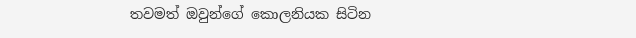තවමත් ඔවුන්ගේ කොලනියක සිටින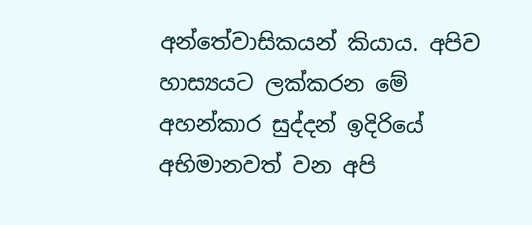අන්තේවාසිකයන් කියාය. අපිව හාස්‍යයට ලක්කරන මේ අහන්කාර සුද්දන් ඉදිරියේ අභිමානවත් වන අපි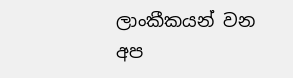ලාංකීකයන් වන අප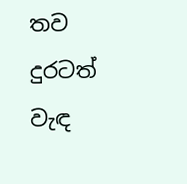තව දුරටත් වැඳ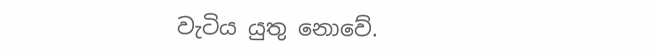වැටිය යුතු නොවේ.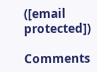([email protected])

Comments